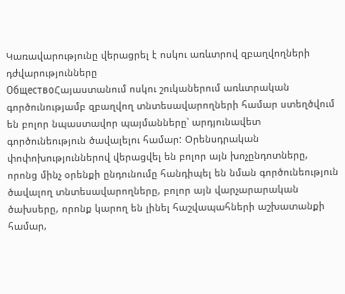Կառավարությունը վերացրել է ոսկու առևտրով զբաղվողների դժվարությունները
ОбществоՀայաստանում ոսկու շուկաներում առևտրական գործունությամբ զբաղվող տնտեսավարողների համար ստեղծվում են բոլոր նպաստավոր պայմանները՝ արդյունավետ գործունեություն ծավալելու համար: Օրենսդրական փոփոխություններով վերացվել են բոլոր այն խոչընդոտները, որոնց մինչ օրենքի ընդունումը հանդիպել են նման գործունեություն ծավալող տնտեսավարողները, բոլոր այն վարչարարական ծախսերը, որոնք կարող են լինել հաշվապահների աշխատանքի համար,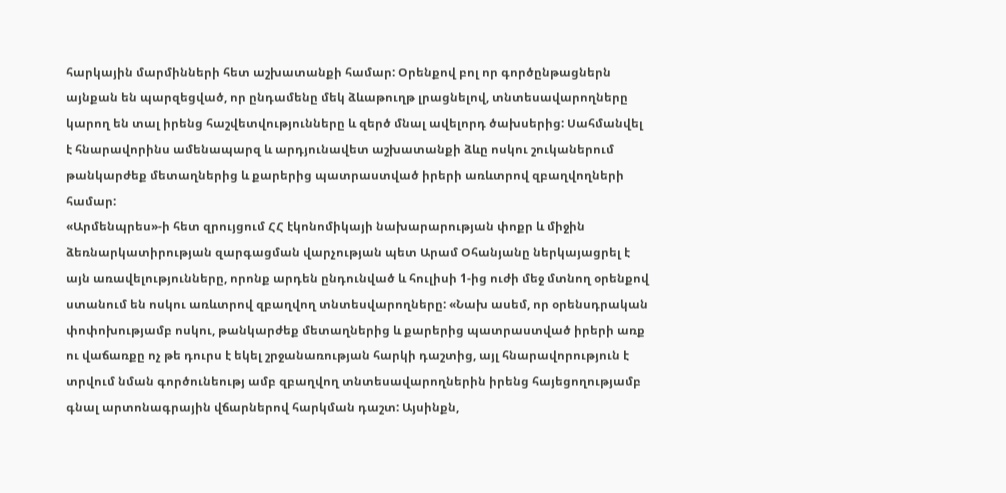հարկային մարմինների հետ աշխատանքի համար: Օրենքով բոլ որ գործընթացներն այնքան են պարզեցված, որ ընդամենը մեկ ձևաթուղթ լրացնելով, տնտեսավարողները կարող են տալ իրենց հաշվետվությունները և զերծ մնալ ավելորդ ծախսերից: Սահմանվել է հնարավորինս ամենապարզ և արդյունավետ աշխատանքի ձևը ոսկու շուկաներում թանկարժեք մետաղներից և քարերից պատրաստված իրերի առևտրով զբաղվողների համար:
«Արմենպրես»-ի հետ զրույցում ՀՀ էկոնոմիկայի նախարարության փոքր և միջին ձեռնարկատիրության զարգացման վարչության պետ Արամ Օհանյանը ներկայացրել է այն առավելությունները, որոնք արդեն ընդունված և հուլիսի 1-ից ուժի մեջ մտնող օրենքով ստանում են ոսկու առևտրով զբաղվող տնտեսվարողները: «Նախ ասեմ, որ օրենսդրական փոփոխությամբ ոսկու, թանկարժեք մետաղներից և քարերից պատրաստված իրերի առք ու վաճառքը ոչ թե դուրս է եկել շրջանառության հարկի դաշտից, այլ հնարավորություն է տրվում նման գործունեությ ամբ զբաղվող տնտեսավարողներին իրենց հայեցողությամբ գնալ արտոնագրային վճարներով հարկման դաշտ: Այսինքն,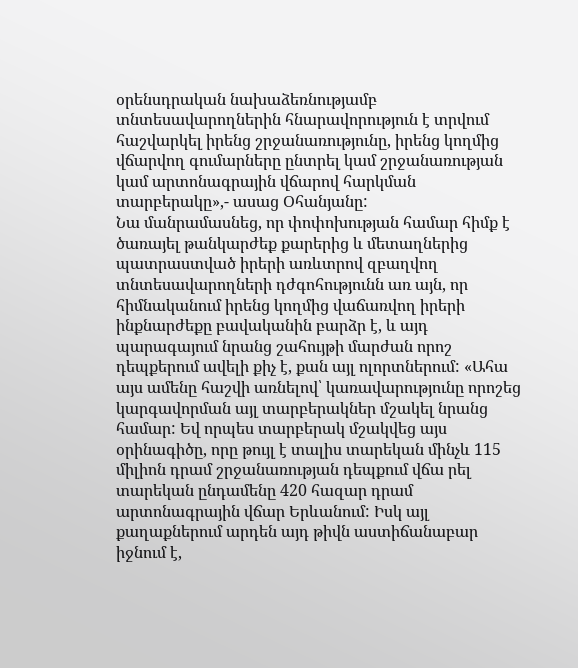օրենսդրական նախաձեռնությամբ տնտեսավարողներին հնարավորություն է տրվում հաշվարկել իրենց շրջանառությունը, իրենց կողմից վճարվող գումարները ընտրել կամ շրջանառության կամ արտոնագրային վճարով հարկման տարբերակը»,- ասաց Օհանյանը:
Նա մանրամասնեց, որ փոփոխության համար հիմք է ծառայել թանկարժեք քարերից և մետաղներից պատրաստված իրերի առևտրով զբաղվող տնտեսավարողների դժգոհությունն առ այն, որ հիմնականում իրենց կողմից վաճառվող իրերի ինքնարժեքը բավականին բարձր է, և այդ պարագայում նրանց շահույթի մարժան որոշ դեպքերում ավելի քիչ է, քան այլ ոլորտներում: «Ահա այս ամենը հաշվի առնելով՝ կառավարությունը որոշեց կարգավորման այլ տարբերակներ մշակել նրանց համար: Եվ որպես տարբերակ մշակվեց այս օրինագիծը, որը թույլ է տալիս տարեկան մինչև 115 միլիոն դրամ շրջանառության դեպքում վճա րել տարեկան ընդամենը 420 հազար դրամ արտոնագրային վճար Երևանում: Իսկ այլ քաղաքներում արդեն այդ թիվն աստիճանաբար իջնում է,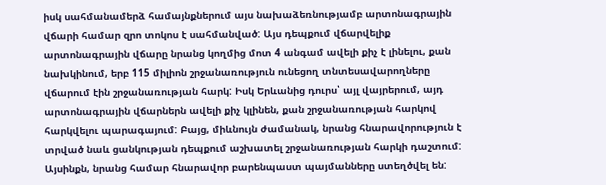իսկ սահմանամերձ համայնքներում այս նախաձեռնությամբ արտոնագրային վճարի համար զրո տոկոս է սահմանված: Այս դեպքում վճարվելիք արտոնագրային վճարը նրանց կողմից մոտ 4 անգամ ավելի քիչ է լինելու, քան նախկինում, երբ 115 միլիոն շրջանառություն ունեցող տնտեսավարողները վճարում էին շրջանառության հարկ: Իսկ Երևանից դուրս՝ այլ վայրերում, այդ արտոնագրային վճարներն ավելի քիչ կլինեն, քան շրջանառության հարկով հարկվելու պարագայում: Բայց, միևնույն ժամանակ, նրանց հնարավորություն է տրված նաև ցանկության դեպքում աշխատել շրջանառության հարկի դաշտում: Այսինքն, նրանց համար հնարավոր բարենպաստ պայմանները ստեղծվել են: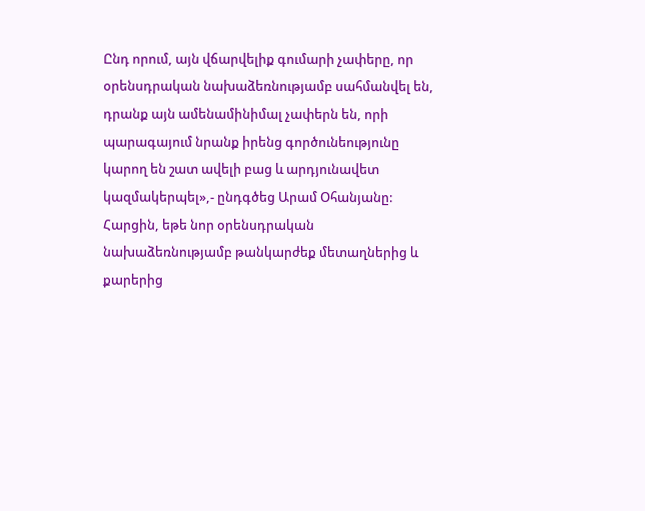Ընդ որում, այն վճարվելիք գումարի չափերը, որ օրենսդրական նախաձեռնությամբ սահմանվել են, դրանք այն ամենամինիմալ չափերն են, որի պարագայում նրանք իրենց գործունեությունը կարող են շատ ավելի բաց և արդյունավետ կազմակերպել»,- ընդգծեց Արամ Օհանյանը:
Հարցին, եթե նոր օրենսդրական նախաձեռնությամբ թանկարժեք մետաղներից և քարերից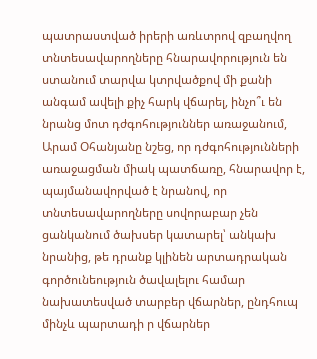պատրաստված իրերի առևտրով զբաղվող տնտեսավարողները հնարավորություն են ստանում տարվա կտրվածքով մի քանի անգամ ավելի քիչ հարկ վճարել, ինչո՞ւ են նրանց մոտ դժգոհություններ առաջանում, Արամ Օհանյանը նշեց, որ դժգոհությունների առաջացման միակ պատճառը, հնարավոր է, պայմանավորված է նրանով, որ տնտեսավարողները սովորաբար չեն ցանկանում ծախսեր կատարել՝ անկախ նրանից, թե դրանք կլինեն արտադրական գործունեություն ծավալելու համար նախատեսված տարբեր վճարներ, ընդհուպ մինչև պարտադի ր վճարներ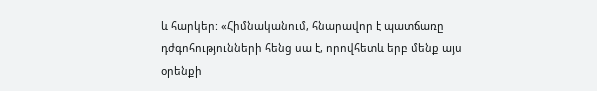և հարկեր: «Հիմնականում, հնարավոր է պատճառը դժգոհությունների հենց սա է, որովհետև երբ մենք այս օրենքի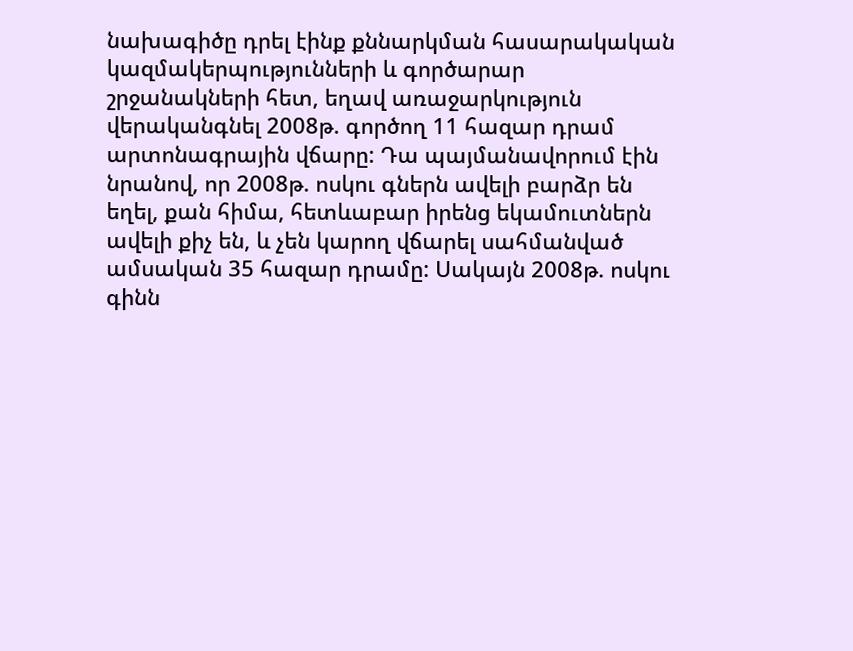նախագիծը դրել էինք քննարկման հասարակական կազմակերպությունների և գործարար շրջանակների հետ, եղավ առաջարկություն վերականգնել 2008թ. գործող 11 հազար դրամ արտոնագրային վճարը: Դա պայմանավորում էին նրանով, որ 2008թ. ոսկու գներն ավելի բարձր են եղել, քան հիմա, հետևաբար իրենց եկամուտներն ավելի քիչ են, և չեն կարող վճարել սահմանված ամսական 35 հազար դրամը: Սակայն 2008թ. ոսկու գինն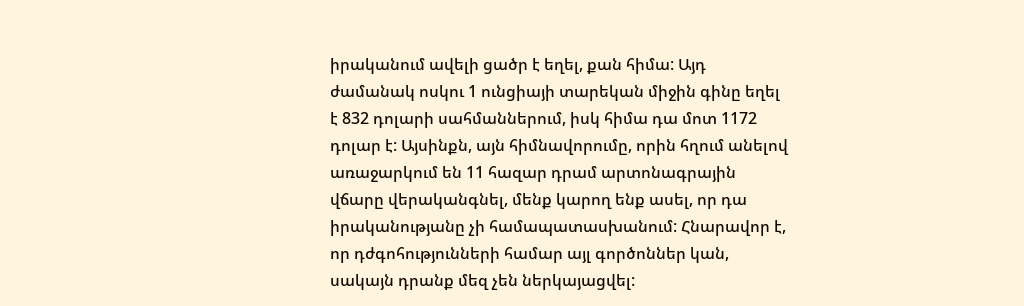իրականում ավելի ցածր է եղել, քան հիմա: Այդ ժամանակ ոսկու 1 ունցիայի տարեկան միջին գինը եղել է 832 դոլարի սահմաններում, իսկ հիմա դա մոտ 1172 դոլար է: Այսինքն, այն հիմնավորումը, որին հղում անելով առաջարկում են 11 հազար դրամ արտոնագրային վճարը վերականգնել, մենք կարող ենք ասել, որ դա իրականությանը չի համապատասխանում: Հնարավոր է, որ դժգոհությունների համար այլ գործոններ կան, սակայն դրանք մեզ չեն ներկայացվել: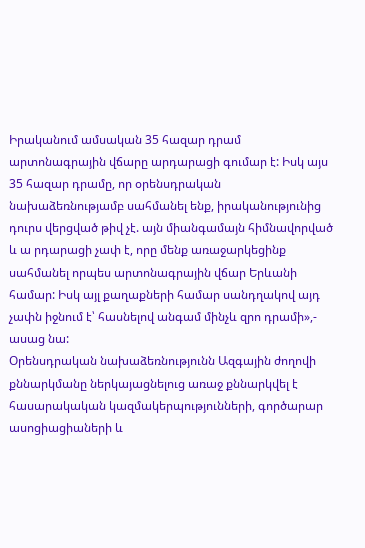Իրականում ամսական 35 հազար դրամ արտոնագրային վճարը արդարացի գումար է: Իսկ այս 35 հազար դրամը, որ օրենսդրական նախաձեռնությամբ սահմանել ենք, իրականությունից դուրս վերցված թիվ չէ. այն միանգամայն հիմնավորված և ա րդարացի չափ է, որը մենք առաջարկեցինք սահմանել որպես արտոնագրային վճար Երևանի համար: Իսկ այլ քաղաքների համար սանդղակով այդ չափն իջնում է՝ հասնելով անգամ մինչև զրո դրամի»,- ասաց նա:
Օրենսդրական նախաձեռնությունն Ազգային ժողովի քննարկմանը ներկայացնելուց առաջ քննարկվել է հասարակական կազմակերպությունների, գործարար ասոցիացիաների և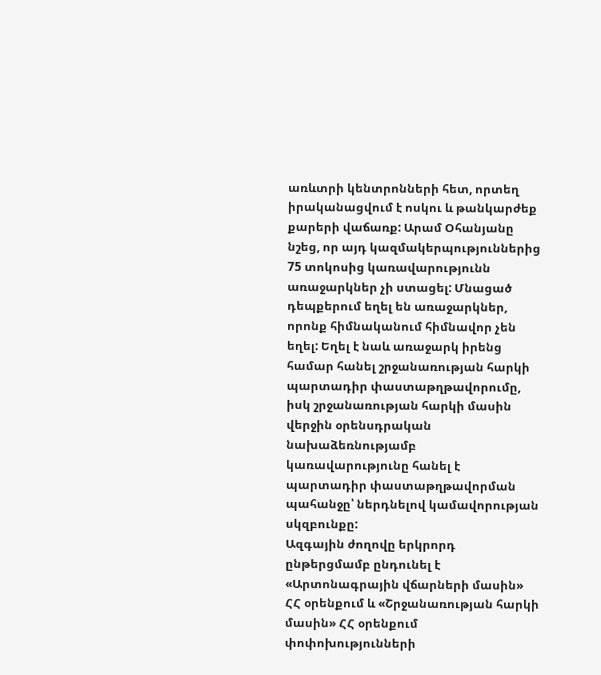առևտրի կենտրոնների հետ, որտեղ իրականացվում է ոսկու և թանկարժեք քարերի վաճառք: Արամ Օհանյանը նշեց, որ այդ կազմակերպություններից 75 տոկոսից կառավարությունն առաջարկներ չի ստացել: Մնացած դեպքերում եղել են առաջարկներ, որոնք հիմնականում հիմնավոր չեն եղել: Եղել է նաև առաջարկ իրենց համար հանել շրջանառության հարկի պարտադիր փաստաթղթավորումը, իսկ շրջանառության հարկի մասին վերջին օրենսդրական նախաձեռնությամբ կառավարությունը հանել է պարտադիր փաստաթղթավորման պահանջը՝ ներդնելով կամավորության սկզբունքը:
Ազգային ժողովը երկրորդ ընթերցմամբ ընդունել է «Արտոնագրային վճարների մասին» ՀՀ օրենքում և «Շրջանառության հարկի մասին» ՀՀ օրենքում փոփոխությունների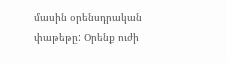մասին օրենսդրական փաթեթը: Օրենք ուժի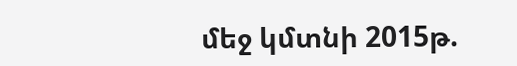մեջ կմտնի 2015թ.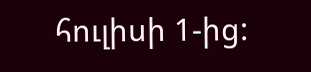հուլիսի 1-ից: